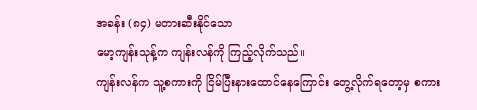အခန်း (၈၄) မတားဆီးနိုင်သော
မော့ကျန်းသုန့်က ကျန်းလန်ကို ကြည့်လိုက်သည်။
ကျန်းလန်က သူ့စကားကို ငြိမ်ပြီးနားထောင်နေကြောင်း တွေ့လိုက်ရတော့မှ စကား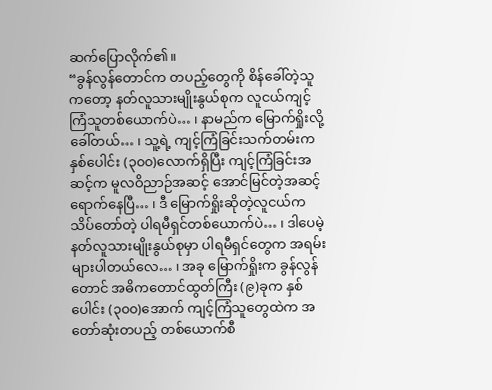ဆက်ပြောလိုက်၏။
“ခွန်လွန်တောင်က တပည့်တွေကို စိန်ခေါ်တဲ့သူကတော့ နတ်လူသားမျိုးနွယ်စုက လူငယ်ကျင့်ကြံသူတစ်ယောက်ပဲ… ၊ နာမည်က မြောက်ရှိုးလို့ခေါ်တယ်… ၊ သူ့ရဲ့ ကျင့်ကြံခြင်းသက်တမ်းက နှစ်ပေါင်း (၃၀၀)လောက်ရှိပြီး ကျင့်ကြံခြင်းအဆင့်က မူလဝိညာဉ်အဆင့် အောင်မြင်တဲ့အဆင့် ရောက်နေပြီ… ၊ ဒီ မြောက်ရှိုးဆိုတဲ့လူငယ်က သိပ်တော်တဲ့ ပါရမီရှင်တစ်ယောက်ပဲ… ၊ ဒါပေမဲ့ နတ်လူသားမျိုးနွယ်စုမှာ ပါရမီရှင်တွေက အရမ်းများပါတယ်လေ… ၊ အခု မြောက်ရှိုးက ခွန်လွန်တောင် အဓိကတောင်ထွတ်ကြီး (၉)ခုက နှစ်ပေါင်း (၃၀၀)အောက် ကျင့်ကြံသူတွေထဲက အတော်ဆုံးတပည့် တစ်ယောက်စီ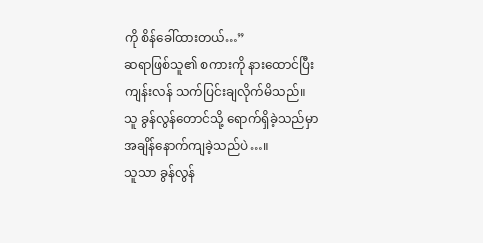ကို စိန်ခေါ်ထားတယ်…”
ဆရာဖြစ်သူ၏ စကားကို နားထောင်ပြီး ကျန်းလန် သက်ပြင်းချလိုက်မိသည်။
သူ ခွန်လွန်တောင်သို့ ရောက်ရှိခဲ့သည်မှာ အချိန်နောက်ကျခဲ့သည်ပဲ…။
သူသာ ခွန်လွန်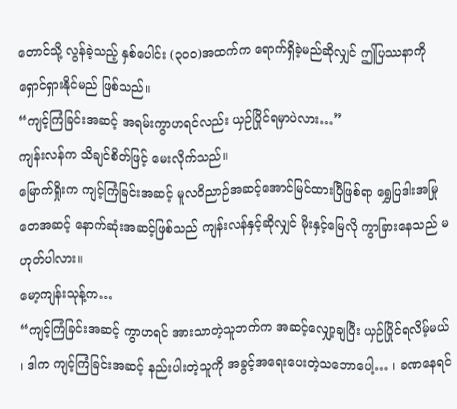တောင်သို့ လွန်ခဲ့သည့် နှစ်ပေါင်း (၃၀၀)အထက်က ရောက်ရှိခဲ့မည်ဆိုလျှင် ဤပြဿနာကို ရှောင်ရှားနိုင်မည် ဖြစ်သည်။
“ကျင့်ကြံခြင်းအဆင့် အရမ်းကွာဟရင်လည်း ယှဉ်ပြိုင်ရမှာပဲလား…”
ကျန်းလန်က သိချင်စိတ်ဖြင့် မေးလိုက်သည်။
မြောက်ရှိုးက ကျင့်ကြံခြင်းအဆင့် မူလဝိညာဉ်အဆင့်အောင်မြင်ထားပြီဖြစ်ရာ ရွှေပြဒါးအမြုတေအဆင့် နောက်ဆုံးအဆင့်ဖြစ်သည် ကျန်းလန်နှင့်ဆိုလျှင် မိုးနှင့်မြေလို ကွာခြားနေသည် မဟုတ်ပါလား။
မော့ကျန်းသုန့်က…
“ကျင့်ကြံခြင်းအဆင့် ကွာဟရင် အားသာတဲ့သူဘက်က အဆင့်လျှော့ချပြီး ယှဉ်ပြိုင်ရလိမ့်မယ် ၊ ဒါက ကျင့်ကြံခြင်းအဆင့် နည်းပါးတဲ့သူကို အခွင့်အရေးပေးတဲ့သဘောပေါ့… ၊ ခဏနေရင်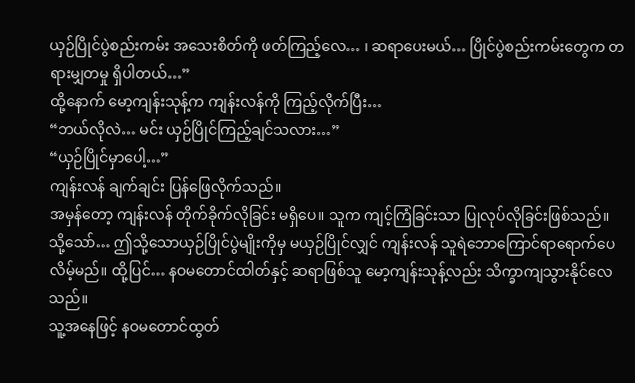ယှဉ်ပြိုင်ပွဲစည်းကမ်း အသေးစိတ်ကို ဖတ်ကြည့်လေ… ၊ ဆရာပေးမယ်… ပြိုင်ပွဲစည်းကမ်းတွေက တရားမျှတမှု ရှိပါတယ်…”
ထို့နောက် မော့ကျန်းသုန့်က ကျန်းလန်ကို ကြည့်လိုက်ပြီး…
“ဘယ်လိုလဲ… မင်း ယှဉ်ပြိုင်ကြည့်ချင်သလား…”
“ယှဉ်ပြိုင်မှာပေါ့…”
ကျန်းလန် ချက်ချင်း ပြန်ဖြေလိုက်သည်။
အမှန်တော့ ကျန်းလန် တိုက်ခိုက်လိုခြင်း မရှိပေ။ သူက ကျင့်ကြံခြင်းသာ ပြုလုပ်လိုခြင်းဖြစ်သည်။
သို့သော်… ဤသို့သောယှဉ်ပြိုင်ပွဲမျိုးကိုမှ မယှဉ်ပြိုင်လျှင် ကျန်းလန် သူရဲဘောကြောင်ရာရောက်ပေလိမ့်မည်။ ထို့ပြင်… နဝမတောင်ထါတ်နှင့် ဆရာဖြစ်သူ မော့ကျန်းသုန့်လည်း သိက္ခာကျသွားနိုင်လေသည်။
သူ့အနေဖြင့် နဝမတောင်ထွတ်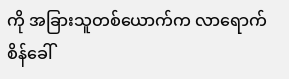ကို အခြားသူတစ်ယောက်က လာရောက်စိန်ခေါ်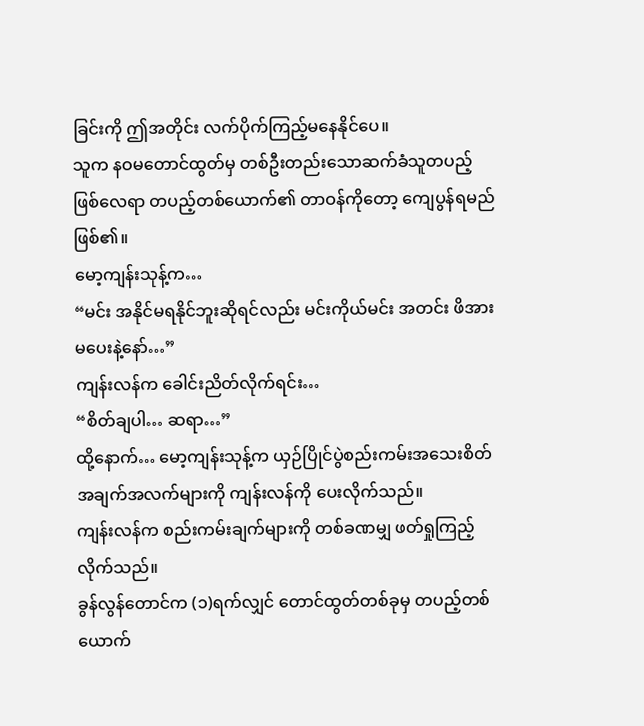ခြင်းကို ဤအတိုင်း လက်ပိုက်ကြည့်မနေနိုင်ပေ။
သူက နဝမတောင်ထွတ်မှ တစ်ဦးတည်းသောဆက်ခံသူတပည့် ဖြစ်လေရာ တပည့်တစ်ယောက်၏ တာဝန်ကိုတော့ ကျေပွန်ရမည်ဖြစ်၏။
မော့ကျန်းသုန့်က…
“မင်း အနိုင်မရနိုင်ဘူးဆိုရင်လည်း မင်းကိုယ်မင်း အတင်း ဖိအားမပေးနဲ့နော်…”
ကျန်းလန်က ခေါင်းညိတ်လိုက်ရင်း…
“စိတ်ချပါ… ဆရာ…”
ထို့နောက်… မော့ကျန်းသုန့်က ယှဉ်ပြိုင်ပွဲစည်းကမ်းအသေးစိတ်အချက်အလက်များကို ကျန်းလန်ကို ပေးလိုက်သည်။
ကျန်းလန်က စည်းကမ်းချက်များကို တစ်ခဏမျှ ဖတ်ရှုကြည့်လိုက်သည်။
ခွန်လွန်တောင်က (၁)ရက်လျှင် တောင်ထွတ်တစ်ခုမှ တပည့်တစ်ယောက်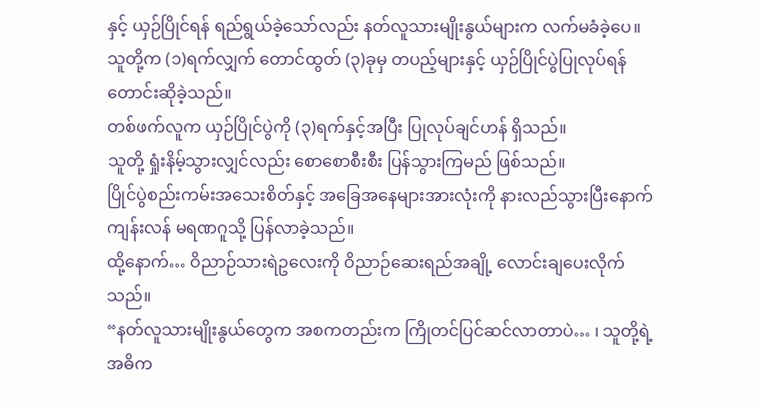နှင့် ယှဉ်ပြိုင်ရန် ရည်ရွယ်ခဲ့သော်လည်း နတ်လူသားမျိုးနွယ်များက လက်မခံခဲ့ပေ။
သူတို့က (၁)ရက်လျှက် တောင်ထွတ် (၃)ခုမှ တပည့်များနှင့် ယှဉ်ပြိုင်ပွဲပြုလုပ်ရန် တောင်းဆိုခဲ့သည်။
တစ်ဖက်လူက ယှဉ်ပြိုင်ပွဲကို (၃)ရက်နှင့်အပြီး ပြုလုပ်ချင်ဟန် ရှိသည်။
သူတို့ ရှုံးနိမ့်သွားလျှင်လည်း စောစောစီးစီး ပြန်သွားကြမည် ဖြစ်သည်။
ပြိုင်ပွဲစည်းကမ်းအသေးစိတ်နှင့် အခြေအနေများအားလုံးကို နားလည်သွားပြီးနောက် ကျန်းလန် မရဏဂူသို့ ပြန်လာခဲ့သည်။
ထို့နောက်… ဝိညာဉ်သားရဲဥလေးကို ဝိညာဉ်ဆေးရည်အချို့ လောင်းချပေးလိုက်သည်။
“နတ်လူသားမျိုးနွယ်တွေက အစကတည်းက ကြိုတင်ပြင်ဆင်လာတာပဲ… ၊ သူတို့ရဲ့ အဓိက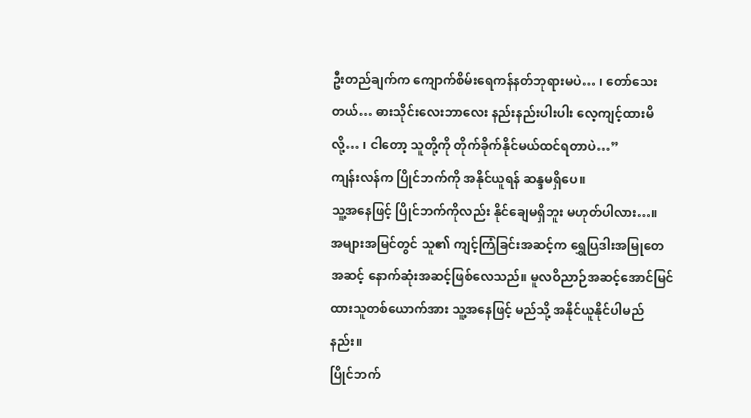ဦးတည်ချက်က ကျောက်စိမ်းရေကန်နတ်ဘုရားမပဲ… ၊ တော်သေးတယ်… ဓားသိုင်းလေးဘာလေး နည်းနည်းပါးပါး လေ့ကျင့်ထားမိလို့… ၊ ငါတော့ သူတို့ကို တိုက်ခိုက်နိုင်မယ်ထင်ရတာပဲ…”
ကျန်းလန်က ပြိုင်ဘက်ကို အနိုင်ယူရန် ဆန္ဒမရှိပေ။
သူ့အနေဖြင့် ပြိုင်ဘက်ကိုလည်း နိုင်ချေမရှိဘူး မဟုတ်ပါလား…။
အများအမြင်တွင် သူ၏ ကျင့်ကြံခြင်းအဆင့်က ရွှေပြဒါးအမြုတေအဆင့် နောက်ဆုံးအဆင့်ဖြစ်လေသည်။ မူလဝိညာဉ်အဆင့်အောင်မြင်ထားသူတစ်ယောက်အား သူ့အနေဖြင့် မည်သို့ အနိုင်ယူနိုင်ပါမည်နည်း။
ပြိုင်ဘက်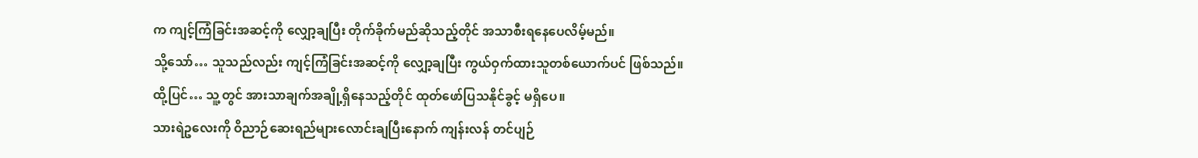က ကျင့်ကြံခြင်းအဆင့်ကို လျှော့ချပြီး တိုက်ခိုက်မည်ဆိုသည့်တိုင် အသာစီးရနေပေလိမ့်မည်။
သို့သော်… သူသည်လည်း ကျင့်ကြံခြင်းအဆင့်ကို လျှော့ချပြီး ကွယ်ဝှက်ထားသူတစ်ယောက်ပင် ဖြစ်သည်။
ထို့ပြင်… သူ့တွင် အားသာချက်အချို့ရှိနေသည့်တိုင် ထုတ်ဖော်ပြသနိုင်ခွင့် မရှိပေ။
သားရဲဥလေးကို ဝိညာဉ်ဆေးရည်များလောင်းချပြီးနောက် ကျန်းလန် တင်ပျဉ်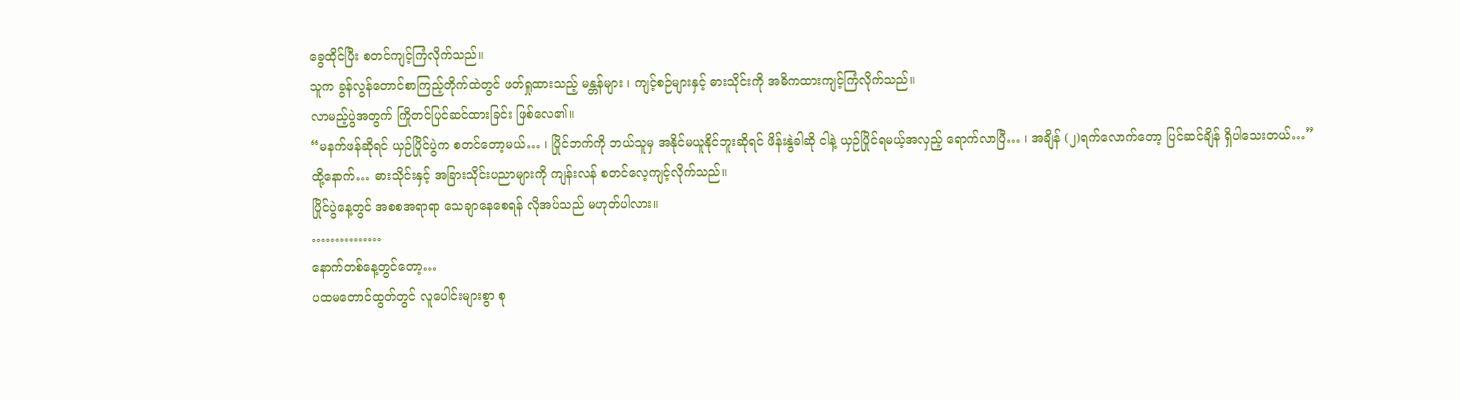ခွေထိုင်ပြီး စတင်ကျင့်ကြံလိုက်သည်။
သူက ခွန်လွန်တောင်စာကြည့်တိုက်ထဲတွင် ဖတ်ရှုထားသည့် မန္တန်များ ၊ ကျင့်စဉ်များနှင့် ဓားသိုင်းကို အဓိကထားကျင့်ကြံလိုက်သည်။
လာမည့်ပွဲအတွက် ကြိုတင်ပြင်ဆင်ထားခြင်း ဖြစ်လေ၏။
“မနက်ဖန်ဆိုရင် ယှဉ်ပြိုင်ပွဲက စတင်တော့မယ်… ၊ ပြိုင်ဘက်ကို ဘယ်သူမှ အနိုင်မယူနိုင်ဘူးဆိုရင် ဖိန်းနွဲခါဆို ငါနဲ့ ယှဉ်ပြိုင်ရမယ့်အလှည့် ရောက်လာပြီ… ၊ အချိန် (၂)ရက်လောက်တော့ ပြင်ဆင်ချိန် ရှိပါသေးတယ်…”
ထို့နောက်… ဓားသိုင်းနှင့် အခြားသိုင်းပညာများကို ကျန်းလန် စတင်လေ့ကျင့်လိုက်သည်။
ပြိုင်ပွဲနေ့တွင် အစစအရာရာ သေချာနေစေရန် လိုအပ်သည် မဟုတ်ပါလား။
……………
နောက်တစ်နေ့တွင်တော့…
ပထမတောင်ထွတ်တွင် လူပေါင်းများစွာ စု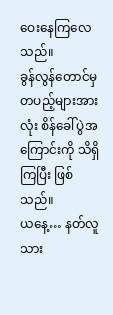ဝေးနေကြလေသည်။
ခွန်လွန်တောင်မှ တပည့်များအားလုံး စိန်ခေါ်ပွဲအကြောင်းကို သိရှိကြပြီး ဖြစ်သည်။
ယနေ့… နတ်လူသား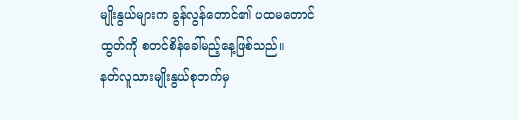မျိုးနွယ်များက ခွန်လွန်တောင်၏ ပထမတောင်ထွတ်ကို စတင်စိန်ခေါ်မည့်နေ့ဖြစ်သည်။
နတ်လူသားမျိုးနွယ်စုဘက်မှ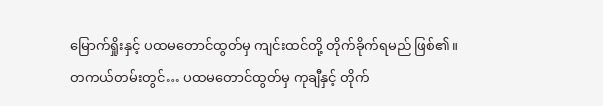မြောက်ရှိုးနှင့် ပထမတောင်ထွတ်မှ ကျင်းထင်တို့ တိုက်ခိုက်ရမည် ဖြစ်၏။
တကယ်တမ်းတွင်… ပထမတောင်ထွတ်မှ ကုချီနှင့် တိုက်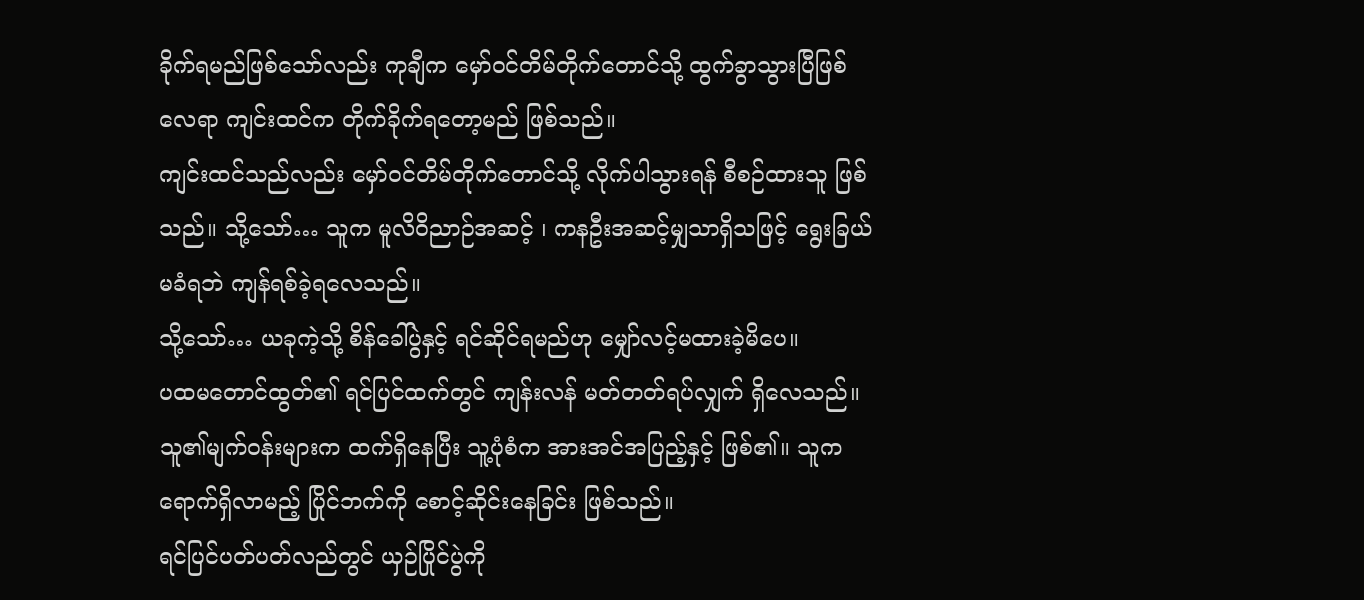ခိုက်ရမည်ဖြစ်သော်လည်း ကုချီက မှော်ဝင်တိမ်တိုက်တောင်သို့ ထွက်ခွာသွားပြီဖြစ်လေရာ ကျင်းထင်က တိုက်ခိုက်ရတော့မည် ဖြစ်သည်။
ကျင်းထင်သည်လည်း မှော်ဝင်တိမ်တိုက်တောင်သို့ လိုက်ပါသွားရန် စီစဉ်ထားသူ ဖြစ်သည်။ သို့သော်… သူက မူလိဝိညာဉ်အဆင့် ၊ ကနဦးအဆင့်မျှသာရှိသဖြင့် ရွေးခြယ်မခံရဘဲ ကျန်ရစ်ခဲ့ရလေသည်။
သို့သော်… ယခုကဲ့သို့ စိန်ခေါ်ပွဲနှင့် ရင်ဆိုင်ရမည်ဟု မျှော်လင့်မထားခဲ့မိပေ။
ပထမတောင်ထွတ်၏ ရင်ပြင်ထက်တွင် ကျန်းလန် မတ်တတ်ရပ်လျှက် ရှိလေသည်။
သူ၏မျက်ဝန်းများက ထက်ရှိနေပြီး သူ့ပုံစံက အားအင်အပြည့်နှင့် ဖြစ်၏။ သူက ရောက်ရှိလာမည့် ပြိုင်ဘက်ကို စောင့်ဆိုင်းနေခြင်း ဖြစ်သည်။
ရင်ပြင်ပတ်ပတ်လည်တွင် ယှဉ်ပြိုင်ပွဲကို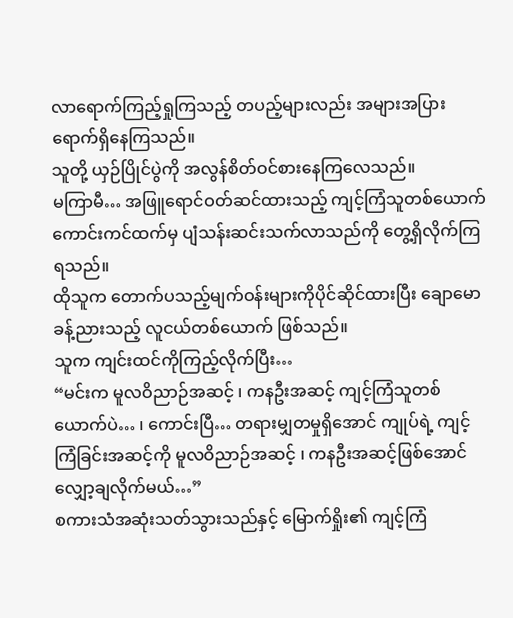လာရောက်ကြည့်ရှုကြသည့် တပည့်များလည်း အများအပြား ရောက်ရှိနေကြသည်။
သူတို့ ယှဉ်ပြိုင်ပွဲကို အလွန်စိတ်ဝင်စားနေကြလေသည်။
မကြာမီ… အဖြူရောင်ဝတ်ဆင်ထားသည့် ကျင့်ကြံသူတစ်ယောက် ကောင်းကင်ထက်မှ ပျံသန်းဆင်းသက်လာသည်ကို တွေ့ရှိလိုက်ကြရသည်။
ထိုသူက တောက်ပသည့်မျက်ဝန်းများကိုပိုင်ဆိုင်ထားပြီး ချောမောခန့်ညားသည့် လူငယ်တစ်ယောက် ဖြစ်သည်။
သူက ကျင်းထင်ကိုကြည့်လိုက်ပြီး…
“မင်းက မူလဝိညာဉ်အဆင့် ၊ ကနဦးအဆင့် ကျင့်ကြံသူတစ်ယောက်ပဲ… ၊ ကောင်းပြီ… တရားမျှတမှုရှိအောင် ကျုပ်ရဲ့ ကျင့်ကြံခြင်းအဆင့်ကို မူလဝိညာဉ်အဆင့် ၊ ကနဦးအဆင့်ဖြစ်အောင် လျှော့ချလိုက်မယ်…”
စကားသံအဆုံးသတ်သွားသည်နှင့် မြောက်ရှိုး၏ ကျင့်ကြံ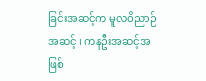ခြင်းအဆင့်က မူလဝိညာဉ်အဆင့် ၊ ကနဦးအဆင့်အဖြစ်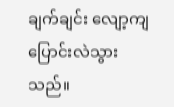ချက်ချင်း လျော့ကျပြောင်းလဲသွားသည်။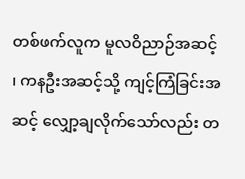တစ်ဖက်လူက မူလဝိညာဉ်အဆင့် ၊ ကနဦးအဆင့်သို့ ကျင့်ကြံခြင်းအဆင့် လျှော့ချလိုက်သော်လည်း တ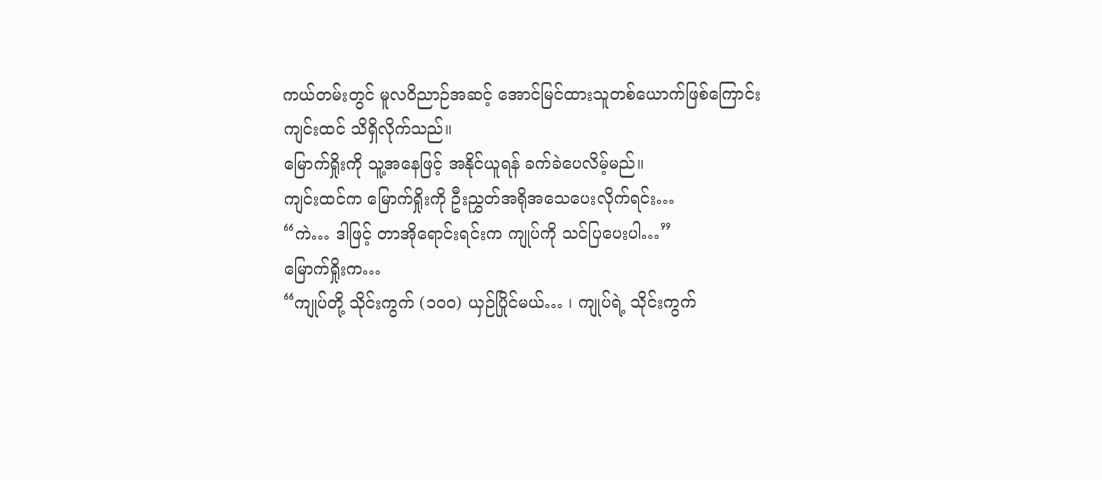ကယ်တမ်းတွင် မူလဝိညာဉ်အဆင့် အောင်မြင်ထားသူတစ်ယောက်ဖြစ်ကြောင်း ကျင်းထင် သိရှိလိုက်သည်။
မြောက်ရှိုးကို သူ့အနေဖြင့် အနိုင်ယူရန် ခက်ခဲပေလိမ့်မည်။
ကျင်းထင်က မြောက်ရှိုးကို ဦးညွှတ်အရိုအသေပေးလိုက်ရင်း…
“ကဲ… ဒါဖြင့် တာအိုရောင်းရင်းက ကျုပ်ကို သင်ပြပေးပါ…”
မြောက်ရှိုးက…
“ကျုပ်တို့ သိုင်းကွက် (၁၀၀) ယှဉ်ပြိုင်မယ်… ၊ ကျုပ်ရဲ့ သိုင်းကွက်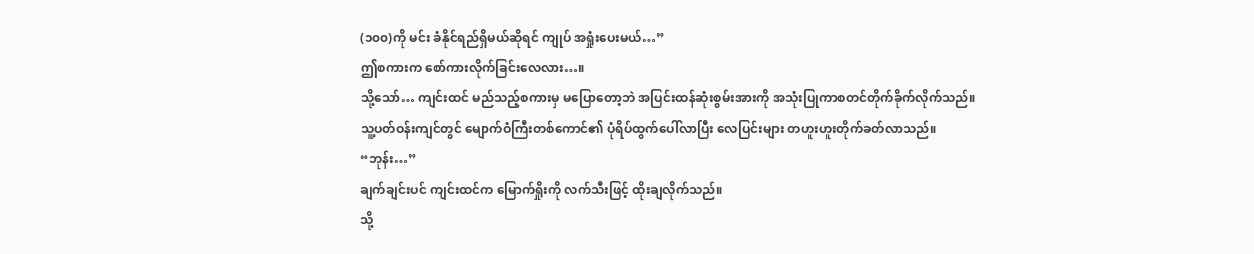(၁၀၀)ကို မင်း ခံနိုင်ရည်ရှိမယ်ဆိုရင် ကျုပ် အရှုံးပေးမယ်…”
ဤစကားက စော်ကားလိုက်ခြင်းလေလား…။
သို့သော်… ကျင်းထင် မည်သည့်စကားမှ မပြောတော့ဘဲ အပြင်းထန်ဆုံးစွမ်းအားကို အသုံးပြုကာစတင်တိုက်ခိုက်လိုက်သည်။
သူ့ပတ်ဝန်းကျင်တွင် မျောက်ဝံကြီးတစ်ကောင်၏ ပုံရိပ်ထွက်ပေါ်လာပြီး လေပြင်းများ တဟူးဟူးတိုက်ခတ်လာသည်။
“ဘုန်း…”
ချက်ချင်းပင် ကျင်းထင်က မြောက်ရှိုးကို လက်သီးဖြင့် ထိုးချလိုက်သည်။
သို့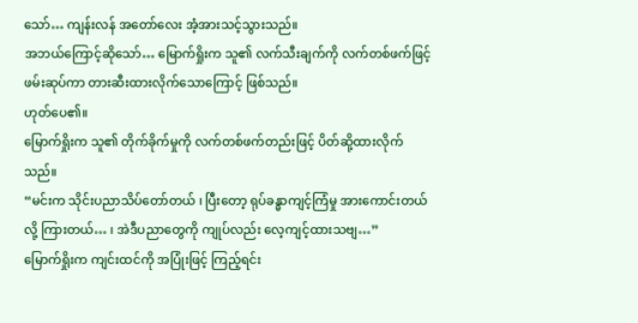သော်… ကျန်းလန် အတော်လေး အံ့အားသင့်သွားသည်။
အဘယ်ကြောင့်ဆိုသော်… မြောက်ရှိုးက သူ၏ လက်သီးချက်ကို လက်တစ်ဖက်ဖြင့်ဖမ်းဆုပ်ကာ တားဆီးထားလိုက်သောကြောင့် ဖြစ်သည်။
ဟုတ်ပေ၏။
မြောက်ရှိုးက သူ၏ တိုက်ခိုက်မှုကို လက်တစ်ဖက်တည်းဖြင့် ပိတ်ဆို့ထားလိုက်သည်။
“မင်းက သိုင်းပညာသိပ်တော်တယ် ၊ ပြီးတော့ ရုပ်ခန္ဓာကျင့်ကြံမှု အားကောင်းတယ်လို့ ကြားတယ်… ၊ အဲဒီပညာတွေကို ကျုပ်လည်း လေ့ကျင့်ထားသဗျ…”
မြောက်ရှိုးက ကျင်းထင်ကို အပြုံးဖြင့် ကြည့်ရင်း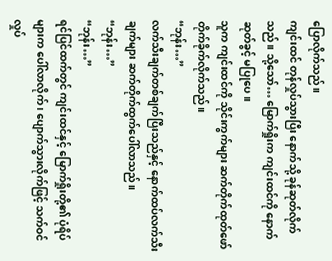ပြောလိုက်သည်။
ကျင်းထင် တုန်လှုပ်သွားပြီး နောက်သို့ ခုန်ဆုတ်လိုက်သည်။ သို့သော်… မြောက်ရှိုးက ကျင်းထင်ကို နောက်ဆုတ်ခွင့် မပြုပေ။
သူက ကျင်းထင်ကို သိုင်းကွက်များ ဆက်တိုက်ထုတ်ဖော် တိုက်ခိုက်လိုက်သည်။
“ဘုန်း…”
လက်သီးချက်တစ်ချက်ပြီးသည်နှင့် နောက်ထပ်လက်သီးချက်များ ဆက်တိုက်ထွက်ပေါ်လာသည်။
“ဘုန်း…”
“ဘုန်း…”
ရင်ပြင်ထက်တွင် ကျင်းထင်နှင့် မြောက်ရှိုးတို့၏ ပုံရိပ်များက ပေါ်လာလိုက် ၊ ပျောက်သွားလိုက်ဖြင့် သက်ဝင်လှုပ်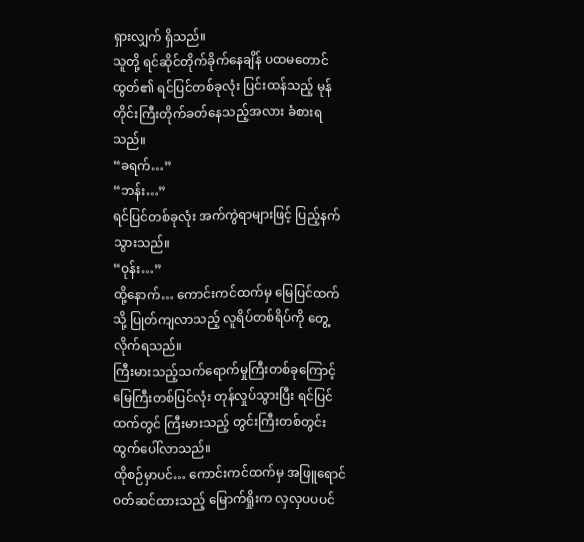ရှားလျှက် ရှိသည်။
သူတို့ ရင်ဆိုင်တိုက်ခိုက်နေချိန် ပထမတောင်ထွတ်၏ ရင်ပြင်တစ်ခုလုံး ပြင်းထန်သည့် မုန်တိုင်းကြီးတိုက်ခတ်နေသည့်အလား ခံစားရသည်။
“ခရက်…”
“ဘန်း…”
ရင်ပြင်တစ်ခုလုံး အက်ကွဲရာများဖြင့် ပြည့်နက်သွားသည်။
“ဝုန်း…”
ထို့နောက်… ကောင်းကင်ထက်မှ မြေပြင်ထက်သို့ ပြုတ်ကျလာသည့် လူရိပ်တစ်ရိပ်ကို တွေ့လိုက်ရသည်။
ကြီးမားသည့်သက်ရောက်မှုကြီးတစ်ခုကြောင့် မြေကြီးတစ်ပြင်လုံး တုန်လှုပ်သွားပြီး ရင်ပြင်ထက်တွင် ကြီးမားသည့် တွင်းကြီးတစ်တွင်း ထွက်ပေါ်လာသည်။
ထိုစဉ်မှာပင်… ကောင်းကင်ထက်မှ အဖြူရောင်ဝတ်ဆင်ထားသည့် မြောက်ရှိုးက လှလှပပပင်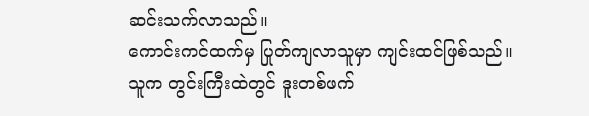ဆင်းသက်လာသည်။
ကောင်းကင်ထက်မှ ပြုတ်ကျလာသူမှာ ကျင်းထင်ဖြစ်သည်။
သူက တွင်းကြီးထဲတွင် ဒူးတစ်ဖက်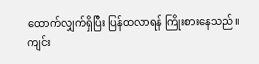ထောက်လျှက်ရှိပြီး ပြန်ထလာရန် ကြိုးစားနေသည်။
ကျင်း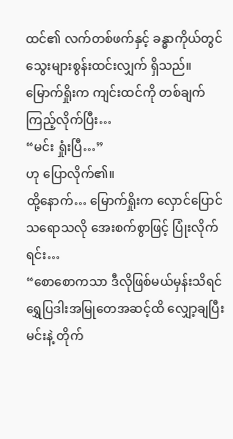ထင်၏ လက်တစ်ဖက်နှင့် ခန္ဓာကိုယ်တွင် သွေးများစွန်းထင်းလျှက် ရှိသည်။
မြောက်ရှိုးက ကျင်းထင်ကို တစ်ချက်ကြည့်လိုက်ပြီး…
“မင်း ရှုံးပြီ…”
ဟု ပြောလိုက်၏။
ထို့နောက်… မြောက်ရှိုးက လှောင်ပြောင်သရောသလို အေးစက်စွာဖြင့် ပြုံးလိုက်ရင်း…
“စောစောကသာ ဒီလိုဖြစ်မယ်မှန်းသိရင် ရွှေပြဒါးအမြုတေအဆင့်ထိ လျှော့ချပြီး မင်းနဲ့ တိုက်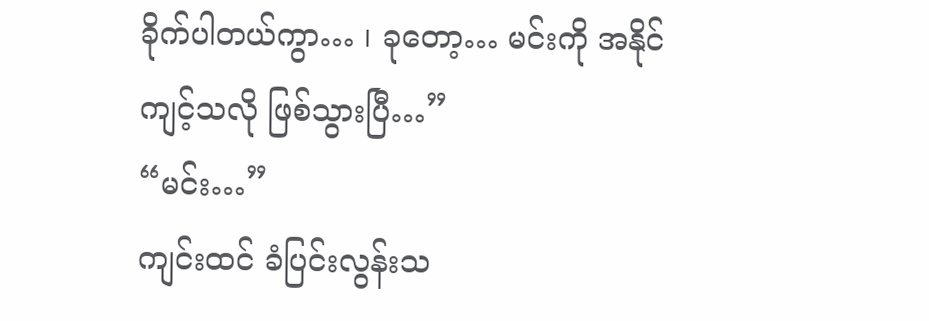ခိုက်ပါတယ်ကွာ… ၊ ခုတော့… မင်းကို အနိုင်ကျင့်သလို ဖြစ်သွားပြီ…”
“မင်း…”
ကျင်းထင် ခံပြင်းလွန်းသ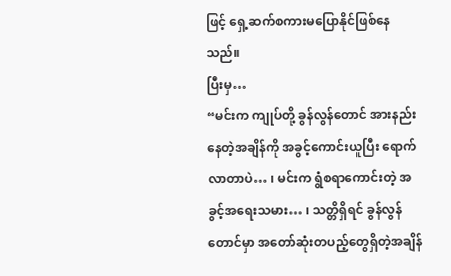ဖြင့် ရှေ့ဆက်စကားမပြောနိုင်ဖြစ်နေသည်။
ပြီးမှ…
“မင်းက ကျုပ်တို့ ခွန်လွန်တောင် အားနည်းနေတဲ့အချိန်ကို အခွင့်ကောင်းယူပြီး ရောက်လာတာပဲ… ၊ မင်းက ရွံစရာကောင်းတဲ့ အခွင့်အရေးသမား… ၊ သတ္တိရှိရင် ခွန်လွန်တောင်မှာ အတော်ဆုံးတပည့်တွေရှိတဲ့အချိန်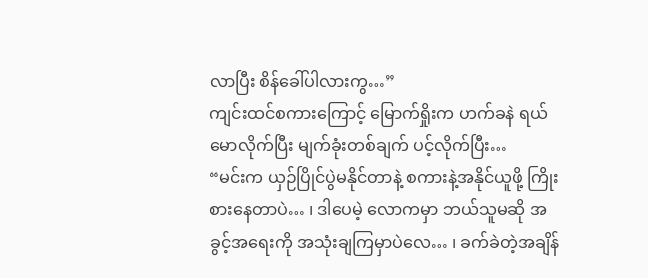လာပြီး စိန်ခေါ်ပါလားကွ…”
ကျင်းထင်စကားကြောင့် မြောက်ရှိုးက ဟက်ခနဲ ရယ်မောလိုက်ပြီး မျက်ခုံးတစ်ချက် ပင့်လိုက်ပြီး…
“မင်းက ယှဉ်ပြိုင်ပွဲမနိုင်တာနဲ့ စကားနဲ့အနိုင်ယူဖို့ ကြိုးစားနေတာပဲ… ၊ ဒါပေမဲ့ လောကမှာ ဘယ်သူမဆို အခွင့်အရေးကို အသုံးချကြမှာပဲလေ… ၊ ခက်ခဲတဲ့အချိန်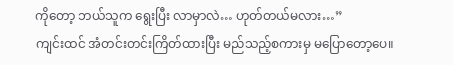ကိုတော့ ဘယ်သူက ရွေးပြီး လာမှာလဲ… ဟုတ်တယ်မလား…”
ကျင်းထင် အံတင်းတင်းကြိတ်ထားပြီး မည်သည့်စကားမှ မပြောတော့ပေ။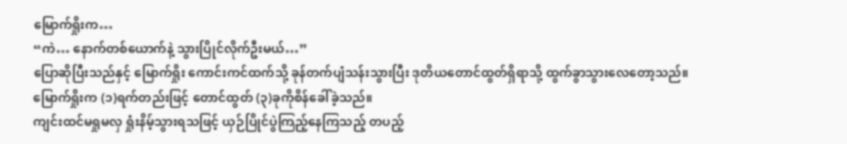မြောက်ရှိုးက…
“ကဲ… နောက်တစ်ယောက်နဲ့ သွားပြိုင်လိုက်ဦးမယ်…”
ပြောဆိုပြီးသည်နှင့် မြောက်ရှိုး ကောင်းကင်ထက်သို့ ခုန်တက်ပျံသန်းသွားပြီး ဒုတိယတောင်ထွတ်ရှိရာသို့ ထွက်ခွာသွားလေတော့သည်။
မြောက်ရှိုးက (၁)ရက်တည်းဖြင့် တောင်ထွတ် (၃)ခုကိုစိန်ခေါ်ခဲ့သည်။
ကျင်းထင်မရှုမလှ ရှုံးနိမ့်သွားရသဖြင့် ယှဉ်ပြိုင်ပွဲကြည့်နေကြသည့် တပည့်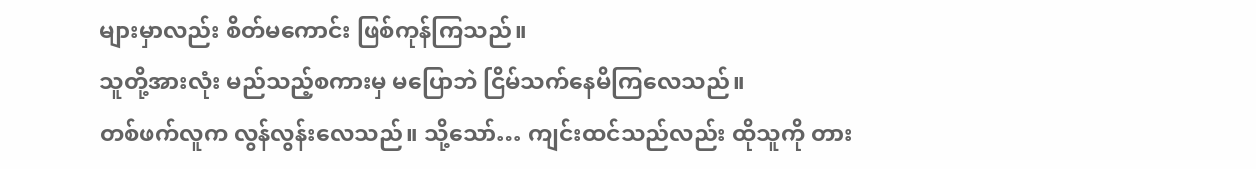များမှာလည်း စိတ်မကောင်း ဖြစ်ကုန်ကြသည်။
သူတို့အားလုံး မည်သည့်စကားမှ မပြောဘဲ ငြိမ်သက်နေမိကြလေသည်။
တစ်ဖက်လူက လွန်လွန်းလေသည်။ သို့သော်… ကျင်းထင်သည်လည်း ထိုသူကို တား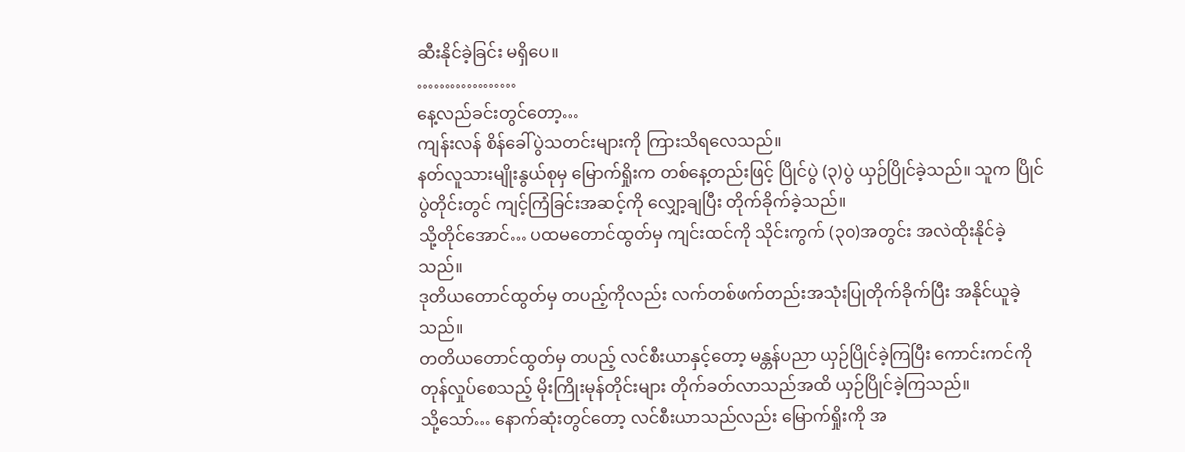ဆီးနိုင်ခဲ့ခြင်း မရှိပေ။
………………
နေ့လည်ခင်းတွင်တော့…
ကျန်းလန် စိန်ခေါ်ပွဲသတင်းများကို ကြားသိရလေသည်။
နတ်လူသားမျိုးနွယ်စုမှ မြောက်ရှိုးက တစ်နေ့တည်းဖြင့် ပြိုင်ပွဲ (၃)ပွဲ ယှဉ်ပြိုင်ခဲ့သည်။ သူက ပြိုင်ပွဲတိုင်းတွင် ကျင့်ကြံခြင်းအဆင့်ကို လျှော့ချပြီး တိုက်ခိုက်ခဲ့သည်။
သို့တိုင်အောင်… ပထမတောင်ထွတ်မှ ကျင်းထင်ကို သိုင်းကွက် (၃၀)အတွင်း အလဲထိုးနိုင်ခဲ့သည်။
ဒုတိယတောင်ထွတ်မှ တပည့်ကိုလည်း လက်တစ်ဖက်တည်းအသုံးပြုတိုက်ခိုက်ပြီး အနိုင်ယူခဲ့သည်။
တတိယတောင်ထွတ်မှ တပည့် လင်စီးယာနှင့်တော့ မန္တန်ပညာ ယှဉ်ပြိုင်ခဲ့ကြပြီး ကောင်းကင်ကို တုန်လှုပ်စေသည့် မိုးကြိုးမုန်တိုင်းများ တိုက်ခတ်လာသည်အထိ ယှဉ်ပြိုင်ခဲ့ကြသည်။
သို့သော်… နောက်ဆုံးတွင်တော့ လင်စီးယာသည်လည်း မြောက်ရှိုးကို အ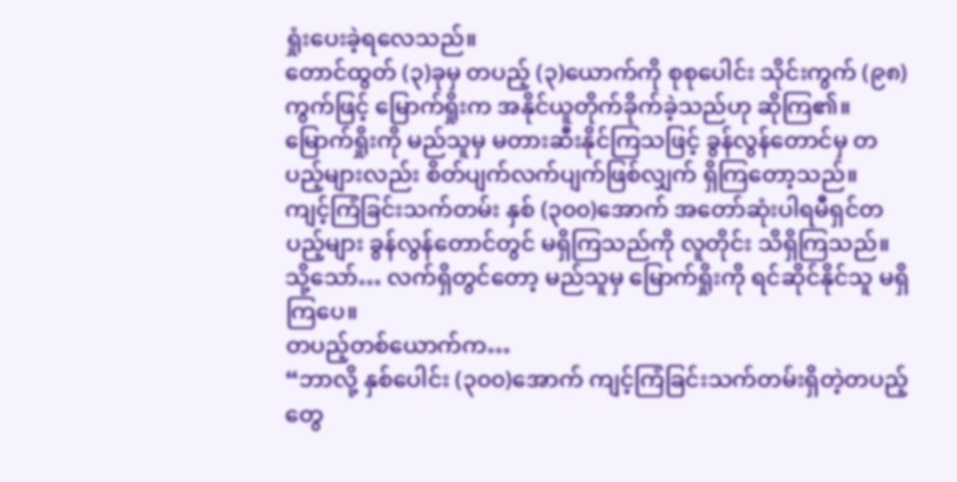ရှုံးပေးခဲ့ရလေသည်။
တောင်ထွတ် (၃)ခုမှ တပည့် (၃)ယောက်ကို စုစုပေါင်း သိုင်းကွက် (၉၈)ကွက်ဖြင့် မြောက်ရှိုးက အနိုင်ယူတိုက်ခိုက်ခဲ့သည်ဟု ဆိုကြ၏။
မြောက်ရှိုးကို မည်သူမှ မတားဆီးနိုင်ကြသဖြင့် ခွန်လွန်တောင်မှ တပည့်များလည်း စိတ်ပျက်လက်ပျက်ဖြစ်လျှက် ရှိကြတော့သည်။
ကျင့်ကြံခြင်းသက်တမ်း နှစ် (၃၀၀)အောက် အတော်ဆုံးပါရမီရှင်တပည့်များ ခွန်လွန်တောင်တွင် မရှိကြသည်ကို လူတိုင်း သိရှိကြသည်။
သို့သော်… လက်ရှိတွင်တော့ မည်သူမှ မြောက်ရှိုးကို ရင်ဆိုင်နိုင်သူ မရှိကြပေ။
တပည့်တစ်ယောက်က…
“ဘာလို့ နှစ်ပေါင်း (၃၀၀)အောက် ကျင့်ကြံခြင်းသက်တမ်းရှိတဲ့တပည့်တွေ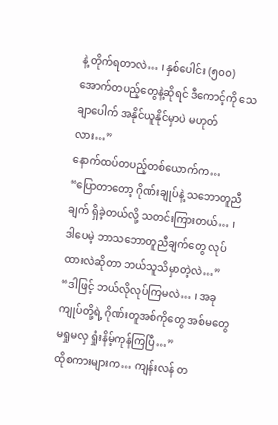နဲ့ တိုက်ရတာလဲ… ၊ နှစ်ပေါင်း (၅၀၀) အောက်တပည့်တွေနဲ့ဆိုရင် ဒီကောင့်ကို သေချာပေါက် အနိုင်ယူနိုင်မှာပဲ မဟုတ်လား…”
နောက်ထပ်တပည့်တစ်ယောက်က…
“ပြောတာတော့ ဂိုဏ်းချုပ်နဲ့ သဘောတူညီချက် ရှိခဲ့တယ်လို့ သတင်းကြားတယ်… ၊ ဒါပေမဲ့ ဘာသဘောတူညီချက်တွေ လုပ်ထားလဲဆိုတာ ဘယ်သူသိမှာတဲ့လဲ…”
“ဒါဖြင့် ဘယ်လိုလုပ်ကြမလဲ… ၊ အခု ကျုပ်တို့ရဲ့ ဂိုဏ်းတူအစ်ကိုတွေ အစ်မတွေ မရှုမလှ ရှုံးနိမ့်ကုန်ကြပြီ…”
ထိုစကားများက… ကျန်းလန် တ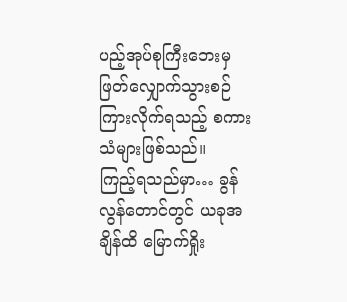ပည့်အုပ်စုကြီးဘေးမှ ဖြတ်လျှောက်သွားစဉ် ကြားလိုက်ရသည့် စကားသံများဖြစ်သည်။
ကြည့်ရသည်မှာ… ခွန်လွန်တောင်တွင် ယခုအချိန်ထိ မြောက်ရှိုး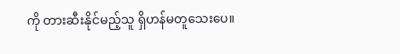ကို တားဆီးနိုင်မည့်သူ ရှိဟန်မတူသေးပေ။